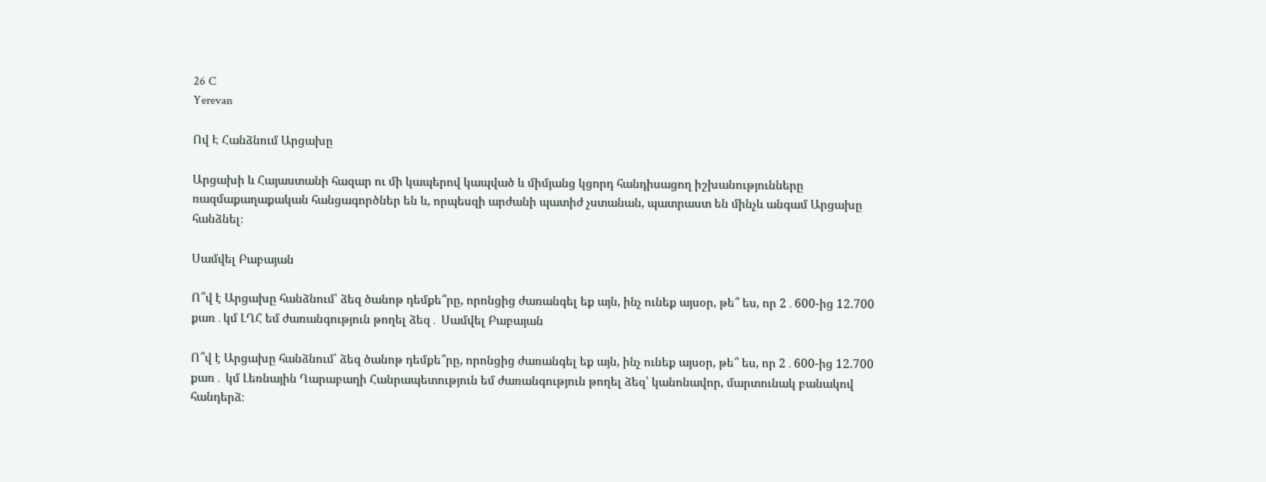26 C
Yerevan

Ով Է Հանձնում Արցախը

Արցախի և Հայաստանի հազար ու մի կապերով կապված և միմյանց կցորդ հանդիսացող իշխանությունները ռազմաքաղաքական հանցագործներ են և, որպեսզի արժանի պատիժ չստանան, պատրաստ են մինչև անգամ Արցախը հանձնել։

Սամվել Բաբայան

Ո՞վ է Արցախը հանձնում՝ ձեզ ծանոթ դեմքե՞րը, որոնցից ժառանգել եք այն, ինչ ունեք այսօր, թե՞ ես, որ 2․600-ից 12.700 քառ․կմ ԼՂՀ եմ ժառանգություն թողել ձեզ․ Սամվել Բաբայան

Ո՞վ է Արցախը հանձնում՝ ձեզ ծանոթ դեմքե՞րը, որոնցից ժառանգել եք այն, ինչ ունեք այսօր, թե՞ ես, որ 2․600-ից 12.700 քառ․ կմ Լեռնային Ղարաբաղի Հանրապետություն եմ ժառանգություն թողել ձեզ՝ կանոնավոր, մարտունակ բանակով հանդերձ։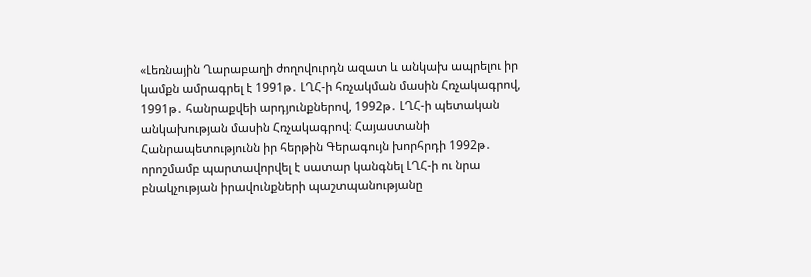«Լեռնային Ղարաբաղի ժողովուրդն ազատ և անկախ ապրելու իր կամքն ամրագրել է 1991թ․ ԼՂՀ‑ի հռչակման մասին Հռչակագրով, 1991թ․ հանրաքվեի արդյունքներով, 1992թ․ ԼՂՀ‑ի պետական անկախության մասին Հռչակագրով։ Հայաստանի Հանրապետությունն իր հերթին Գերագույն խորհրդի 1992թ․ որոշմամբ պարտավորվել է սատար կանգնել ԼՂՀ‑ի ու նրա բնակչության իրավունքների պաշտպանությանը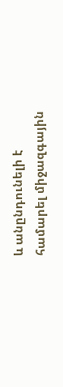և անընդունելի է համարել միջազգային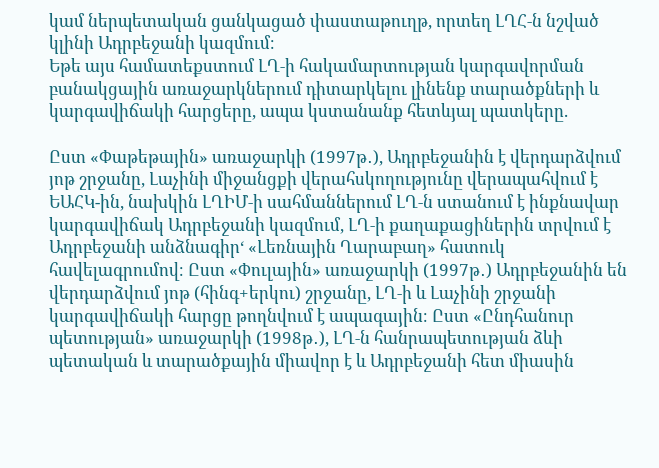կամ ներպետական ցանկացած փաստաթուղթ, որտեղ ԼՂՀ‑ն նշված կլինի Ադրբեջանի կազմում։
Եթե այս համատեքստում ԼՂ‑ի հակամարտության կարգավորման բանակցային առաջարկներում դիտարկելու լինենք տարածքների և կարգավիճակի հարցերը, ապա կստանանք հետևյալ պատկերը.

Ըստ «Փաթեթային» առաջարկի (1997թ․), Ադրբեջանին է վերդարձվում յոթ շրջանը, Լաչինի միջանցքի վերահսկողությունը վերապահվում է ԵԱՀԿ-ին, նախկին ԼՂԻՄ‑ի սահմաններում ԼՂ‑ն ստանում է ինքնավար կարգավիճակ Ադրբեջանի կազմում, ԼՂ‑ի քաղաքացիներին տրվում է Ադրբեջանի անձնագիր‘ «Լեռնային Ղարաբաղ» հատուկ հավելագրումով։ Ըստ «Փուլային» առաջարկի (1997թ․) Ադրբեջանին են վերդարձվում յոթ (հինգ+երկու) շրջանը, ԼՂ‑ի և Լաչինի շրջանի կարգավիճակի հարցը թողնվում է ապագային։ Ըստ «Ընդհանուր պետության» առաջարկի (1998թ․), ԼՂ‑ն հանրապետության ձևի պետական և տարածքային միավոր է և Ադրբեջանի հետ միասին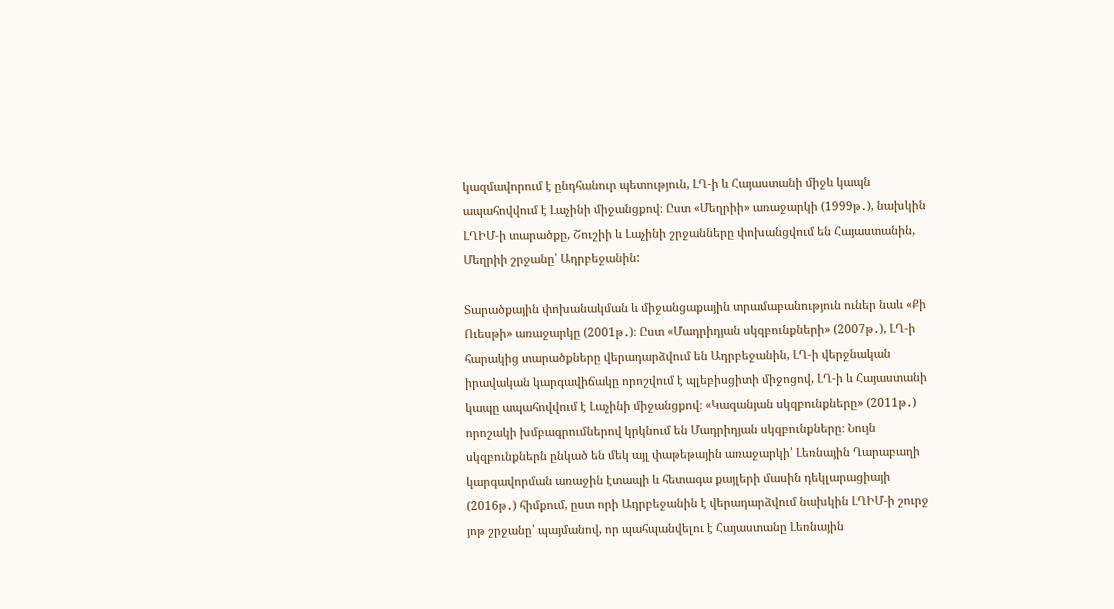կազմավորում է ընդհանուր պետություն, ԼՂ‑ի և Հայաստանի միջև կապն ապահովվում է Լաչինի միջանցքով։ Ըստ «Մեղրիի» առաջարկի (1999թ․), նախկին ԼՂԻՄ‑ի տարածքը, Շուշիի և Լաչինի շրջանները փոխանցվում են Հայաստանին, Մեղրիի շրջանը՝ Ադրբեջանին:

Տարածքային փոխանակման և միջանցաքային տրամաբանություն ուներ նաև «Քի Ուեսթի» առաջարկը (2001թ․)։ Ըստ «Մադրիդյան սկզբունքների» (2007թ․), ԼՂ‑ի հարակից տարածքները վերադարձվում են Ադրբեջանին, ԼՂ‑ի վերջնական իրավական կարգավիճակը որոշվում է պլեբիսցիտի միջոցով, ԼՂ‑ի և Հայաստանի կապը ապահովվում է Լաչինի միջանցքով։ «Կազանյան սկզբունքները» (2011թ․) որոշակի խմբագրումներով կրկնում են Մադրիդյան սկզբունքները։ Նույն սկզբունքներն ընկած են մեկ այլ փաթեթային առաջարկի՝ Լեռնային Ղարաբաղի կարգավորման առաջին էտապի և հետագա քայլերի մասին դեկլարացիայի (2016թ․) հիմքում, ըստ որի Ադրբեջանին է վերադարձվում նախկին ԼՂԻՄ‑ի շուրջ յոթ շրջանը՝ պայմանով, որ պահպանվելու է Հայաստանը Լեռնային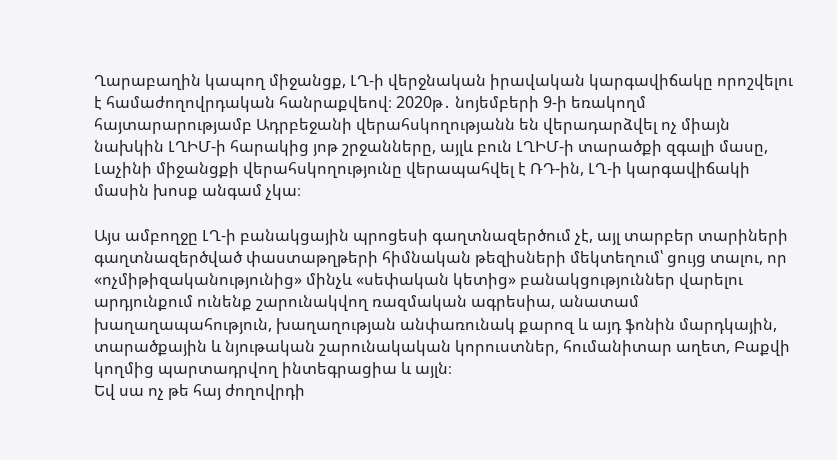Ղարաբաղին կապող միջանցք, ԼՂ‑ի վերջնական իրավական կարգավիճակը որոշվելու է համաժողովրդական հանրաքվեով։ 2020թ․ նոյեմբերի 9‑ի եռակողմ հայտարարությամբ Ադրբեջանի վերահսկողությանն են վերադարձվել ոչ միայն նախկին ԼՂԻՄ‑ի հարակից յոթ շրջանները, այլև բուն ԼՂԻՄ‑ի տարածքի զգալի մասը, Լաչինի միջանցքի վերահսկողությունը վերապահվել է ՌԴ-ին, ԼՂ‑ի կարգավիճակի մասին խոսք անգամ չկա։

Այս ամբողջը ԼՂ‑ի բանակցային պրոցեսի գաղտնազերծում չէ, այլ տարբեր տարիների գաղտնազերծված փաստաթղթերի հիմնական թեզիսների մեկտեղում՝ ցույց տալու, որ «ոչմիթիզականությունից» մինչև «սեփական կետից» բանակցություններ վարելու արդյունքում ունենք շարունակվող ռազմական ագրեսիա, անատամ խաղաղապահություն, խաղաղության անփառունակ քարոզ և այդ ֆոնին մարդկային, տարածքային և նյութական շարունակական կորուստներ, հումանիտար աղետ, Բաքվի կողմից պարտադրվող ինտեգրացիա և այլն։
Եվ սա ոչ թե հայ ժողովրդի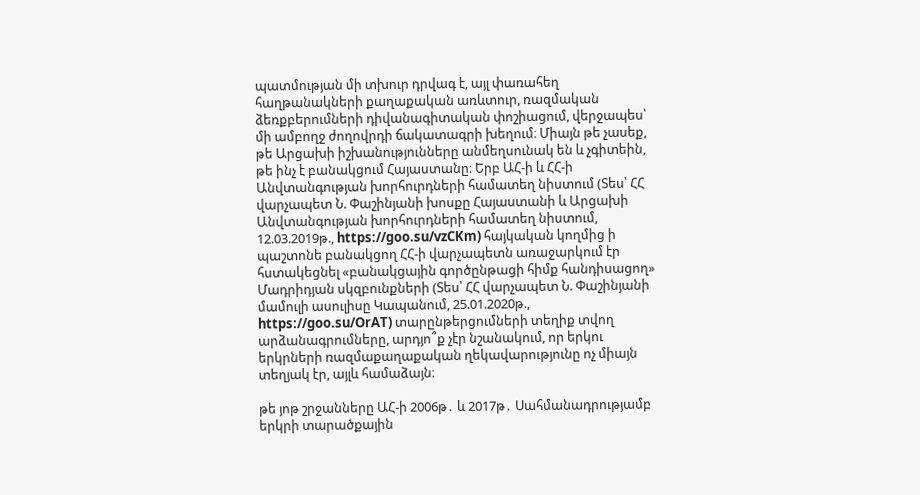պատմության մի տխուր դրվագ է, այլ փառահեղ հաղթանակների քաղաքական առևտուր, ռազմական ձեռքբերումների դիվանագիտական փոշիացում, վերջապես՝ մի ամբողջ ժողովրդի ճակատագրի խեղում։ Միայն թե չասեք, թե Արցախի իշխանությունները անմեղսունակ են և չգիտեին, թե ինչ է բանակցում Հայաստանը։ Երբ ԱՀ‑ի և ՀՀ‑ի Անվտանգության խորհուրդների համատեղ նիստում (Տես՝ ՀՀ վարչապետ Ն. Փաշինյանի խոսքը Հայաստանի և Արցախի Անվտանգության խորհուրդների համատեղ նիստում, 12.03.2019թ., https://goo.su/vzCKm) հայկական կողմից ի պաշտոնե բանակցող ՀՀ‑ի վարչապետն առաջարկում էր հստակեցնել «բանակցային գործընթացի հիմք հանդիսացող» Մադրիդյան սկզբունքների (Տես՝ ՀՀ վարչապետ Ն. Փաշինյանի մամուլի ասուլիսը Կապանում, 25.01.2020թ., https://goo.su/OrAT) տարընթերցումների տեղիք տվող արձանագրումները, արդյո՞ք չէր նշանակում, որ երկու երկրների ռազմաքաղաքական ղեկավարությունը ոչ միայն տեղյակ էր, այլև համաձայն։

թե յոթ շրջանները ԱՀ‑ի 2006թ․ և 2017թ․ Սահմանադրությամբ երկրի տարածքային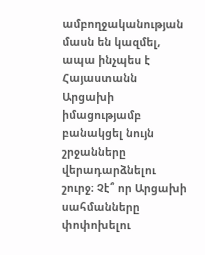ամբողջականության մասն են կազմել, ապա ինչպես է Հայաստանն Արցախի իմացությամբ բանակցել նույն շրջանները վերադարձնելու շուրջ։ Չէ՞ որ Արցախի սահմանները փոփոխելու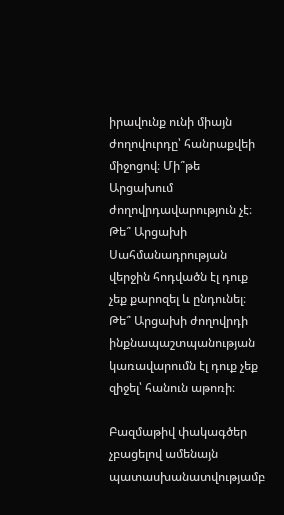իրավունք ունի միայն ժողովուրդը՝ հանրաքվեի միջոցով։ Մի՞թե Արցախում ժողովրդավարություն չէ։ Թե՞ Արցախի Սահմանադրության վերջին հոդվածն էլ դուք չեք քարոզել և ընդունել։ Թե՞ Արցախի ժողովրդի ինքնապաշտպանության կառավարումն էլ դուք չեք զիջել՝ հանուն աթոռի։

Բազմաթիվ փակագծեր չբացելով ամենայն պատասխանատվությամբ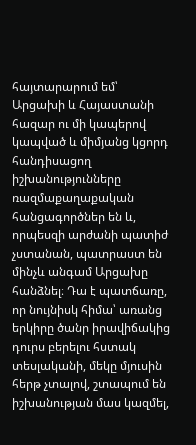հայտարարում եմ՝ Արցախի և Հայաստանի հազար ու մի կապերով կապված և միմյանց կցորդ հանդիսացող իշխանությունները ռազմաքաղաքական հանցագործներ են և, որպեսզի արժանի պատիժ չստանան, պատրաստ են մինչև անգամ Արցախը հանձնել։ Դա է պատճառը, որ նույնիսկ հիմա՝ առանց երկիրը ծանր իրավիճակից դուրս բերելու հստակ տեսլականի, մեկը մյուսին հերթ չտալով, շտապում են իշխանության մաս կազմել,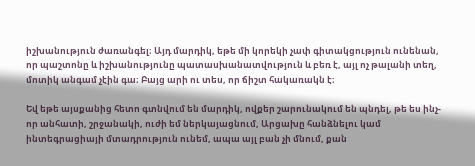իշխանություն ժառանգել։ Այդ մարդիկ, եթե մի կորեկի չափ գիտակցություն ունենան, որ պաշտոնը և իշխանությունը պատասխանատվություն և բեռ է, այլ ոչ թալանի տեղ, մոտիկ անգամ չէին գա։ Բայց արի ու տես, որ ճիշտ հակառակն է։

Եվ եթե այսքանից հետո գտնվում են մարդիկ, ովքեր շարունակում են պնդել, թե ես ինչ-որ անհատի, շրջանակի, ուժի եմ ներկայացնում, Արցախը հանձնելու կամ ինտեգրացիայի մտադրություն ունեմ, ապա այլ բան չի մնում, քան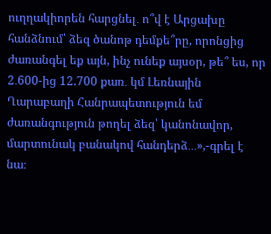ուղղակիորեն հարցնել․ ո՞վ է Արցախը հանձնում՝ ձեզ ծանոթ դեմքե՞րը, որոնցից ժառանգել եք այն, ինչ ունեք այսօր, թե՞ ես, որ 2․600-ից 12.700 քառ․ կմ Լեռնային Ղարաբաղի Հանրապետություն եմ ժառանգություն թողել ձեզ՝ կանոնավոր, մարտունակ բանակով հանդերձ․․․»,-գրել է նա։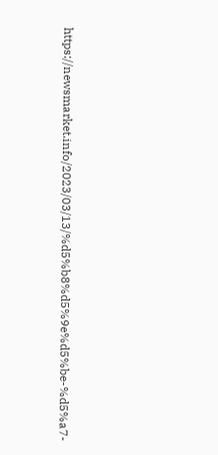https://newsmarket.info/2023/03/13/%d5%b8%d5%9e%d5%be-%d5%a7-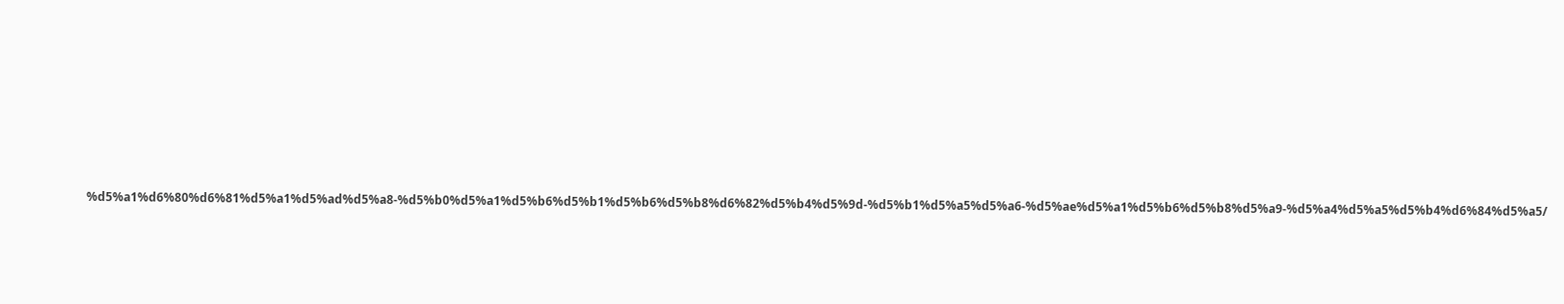%d5%a1%d6%80%d6%81%d5%a1%d5%ad%d5%a8-%d5%b0%d5%a1%d5%b6%d5%b1%d5%b6%d5%b8%d6%82%d5%b4%d5%9d-%d5%b1%d5%a5%d5%a6-%d5%ae%d5%a1%d5%b6%d5%b8%d5%a9-%d5%a4%d5%a5%d5%b4%d6%84%d5%a5/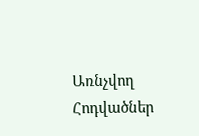Առնչվող Հոդվածներ